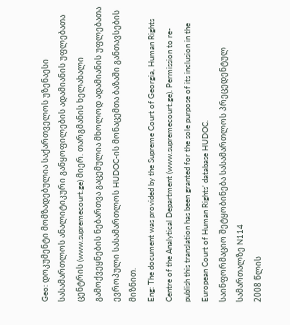Geo: დოკუმენტი მომზადებულია საქართველოს უზენაესი სასამართლოს ანალიტიკური განყოფილების ადამიანის უფლებათა ცენტრის (www.supremecourt.ge) მიერ. თარგმანის ხელახალი გამოქვეყნების ნებართვა გაცემულია მხოლოდ ადამიანის უფლებათა ევროპული სასამართლოს HUDOC-ის მონაცემთა ბაზაში განთავსების მიზნით.
Eng: The document was provided by the Supreme Court of Georgia, Human Rights Centre of the Analytical Department (www.supremecourt.ge). Permission to re-publish this translation has been granted for the sole purpose of its inclusion in the European Court of Human Rights’ database HUDOC.
საინფორმაციო შეტყობინება სასამართლოს პრეცედენტულ სამართალზე N114
2008 წლის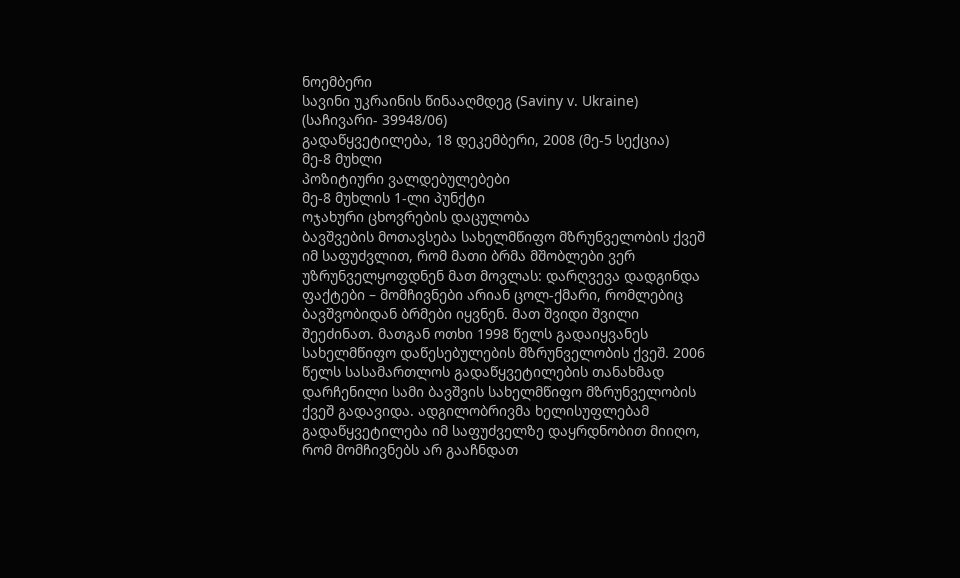ნოემბერი
სავინი უკრაინის წინააღმდეგ (Saviny v. Ukraine)
(საჩივარი- 39948/06)
გადაწყვეტილება, 18 დეკემბერი, 2008 (მე-5 სექცია)
მე-8 მუხლი
პოზიტიური ვალდებულებები
მე-8 მუხლის 1-ლი პუნქტი
ოჯახური ცხოვრების დაცულობა
ბავშვების მოთავსება სახელმწიფო მზრუნველობის ქვეშ იმ საფუძვლით, რომ მათი ბრმა მშობლები ვერ უზრუნველყოფდნენ მათ მოვლას: დარღვევა დადგინდა
ფაქტები – მომჩივნები არიან ცოლ-ქმარი, რომლებიც ბავშვობიდან ბრმები იყვნენ. მათ შვიდი შვილი შეეძინათ. მათგან ოთხი 1998 წელს გადაიყვანეს სახელმწიფო დაწესებულების მზრუნველობის ქვეშ. 2006 წელს სასამართლოს გადაწყვეტილების თანახმად დარჩენილი სამი ბავშვის სახელმწიფო მზრუნველობის ქვეშ გადავიდა. ადგილობრივმა ხელისუფლებამ გადაწყვეტილება იმ საფუძველზე დაყრდნობით მიიღო, რომ მომჩივნებს არ გააჩნდათ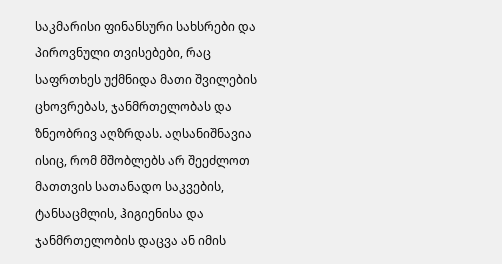საკმარისი ფინანსური სახსრები და პიროვნული თვისებები, რაც საფრთხეს უქმნიდა მათი შვილების ცხოვრებას, ჯანმრთელობას და ზნეობრივ აღზრდას. აღსანიშნავია ისიც, რომ მშობლებს არ შეეძლოთ მათთვის სათანადო საკვების, ტანსაცმლის, ჰიგიენისა და ჯანმრთელობის დაცვა ან იმის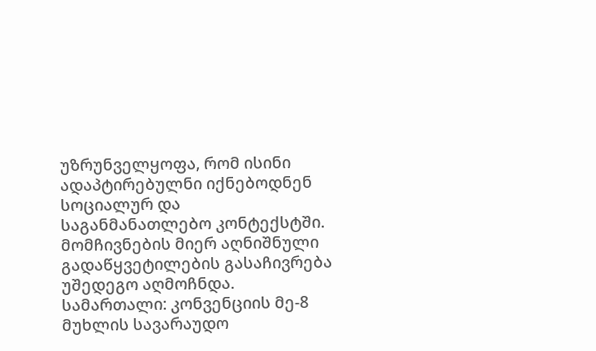უზრუნველყოფა, რომ ისინი ადაპტირებულნი იქნებოდნენ სოციალურ და საგანმანათლებო კონტექსტში. მომჩივნების მიერ აღნიშნული გადაწყვეტილების გასაჩივრება უშედეგო აღმოჩნდა.
სამართალი: კონვენციის მე-8 მუხლის სავარაუდო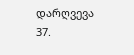დარღვევა
37.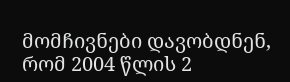მომჩივნები დავობდნენ, რომ 2004 წლის 2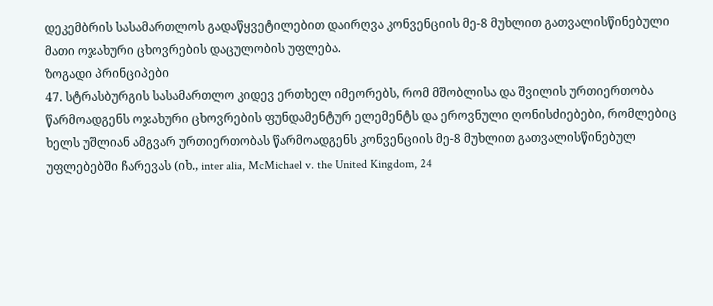დეკემბრის სასამართლოს გადაწყვეტილებით დაირღვა კონვენციის მე-8 მუხლით გათვალისწინებული მათი ოჯახური ცხოვრების დაცულობის უფლება.
ზოგადი პრინციპები
47. სტრასბურგის სასამართლო კიდევ ერთხელ იმეორებს, რომ მშობლისა და შვილის ურთიერთობა წარმოადგენს ოჯახური ცხოვრების ფუნდამენტურ ელემენტს და ეროვნული ღონისძიებები, რომლებიც ხელს უშლიან ამგვარ ურთიერთობას წარმოადგენს კონვენციის მე-8 მუხლით გათვალისწინებულ უფლებებში ჩარევას (იხ., inter alia, McMichael v. the United Kingdom, 24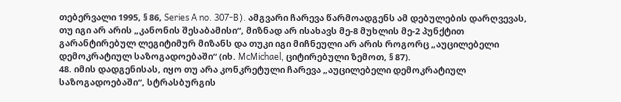თებერვალი 1995, § 86, Series A no. 307‑B). ამგვარი ჩარევა წარმოადგენს ამ დებულების დარღვევას, თუ იგი არ არის „კანონის შესაბამისი“, მიზნად არ ისახავს მე-8 მუხლის მე-2 პუნქტით გარანტირებულ ლეგიტიმურ მიზანს და თუკი იგი მიჩნეული არ არის როგორც „აუცილებელი დემოკრატიულ საზოგადოებაში“ (იხ. McMichael, ციტირებული ზემოთ, § 87).
48. იმის დადგენისას, იყო თუ არა კონკრეტული ჩარევა „აუცილებელი დემოკრატიულ საზოგადოებაში“, სტრასბურგის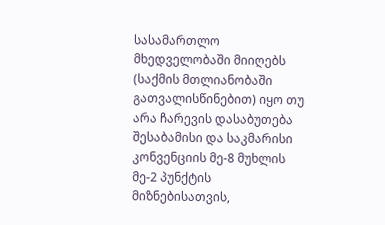სასამართლო მხედველობაში მიიღებს (საქმის მთლიანობაში გათვალისწინებით) იყო თუ არა ჩარევის დასაბუთება შესაბამისი და საკმარისი კონვენციის მე-8 მუხლის მე-2 პუნქტის მიზნებისათვის,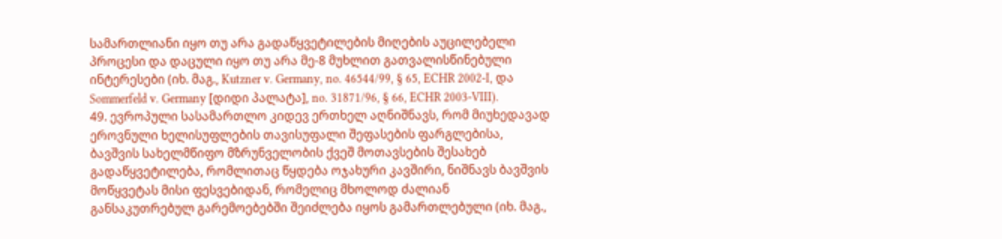სამართლიანი იყო თუ არა გადაწყვეტილების მიღების აუცილებელი პროცესი და დაცული იყო თუ არა მე-8 მუხლით გათვალისწინებული ინტერესები (იხ. მაგ., Kutzner v. Germany, no. 46544/99, § 65, ECHR 2002‑I, და Sommerfeld v. Germany [დიდი პალატა], no. 31871/96, § 66, ECHR 2003-VIII).
49. ევროპული სასამართლო კიდევ ერთხელ აღნიშნავს, რომ მიუხედავად ეროვნული ხელისუფლების თავისუფალი შეფასების ფარგლებისა, ბავშვის სახელმწიფო მზრუნველობის ქვეშ მოთავსების შესახებ გადაწყვეტილება, რომლითაც წყდება ოჯახური კავშირი, ნიშნავს ბავშვის მოწყვეტას მისი ფესვებიდან, რომელიც მხოლოდ ძალიან განსაკუთრებულ გარემოებებში შეიძლება იყოს გამართლებული (იხ. მაგ.,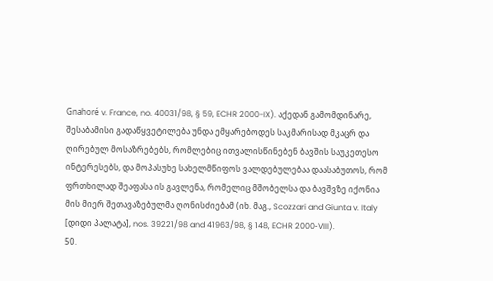Gnahoré v. France, no. 40031/98, § 59, ECHR 2000-IX). აქედან გამომდინარე, შესაბამისი გადაწყვეტილება უნდა ემყარებოდეს საკმარისად მკაცრ და ღირებულ მოსაზრებებს, რომლებიც ითვალისწინებენ ბავშის საუკეთესო ინტერესებს, და მოპასუხე სახელმწიფოს ვალდებულებაა დაასაბუთოს, რომ ფრთხილად შეაფასა ის გავლენა, რომელიც მშობელსა და ბავშვზე იქონია მის მიერ შეთავაზებულმა ღონისძიებამ (იხ. მაგ., Scozzari and Giunta v. Italy [დიდი პალატა], nos. 39221/98 and 41963/98, § 148, ECHR 2000‑VIII).
50.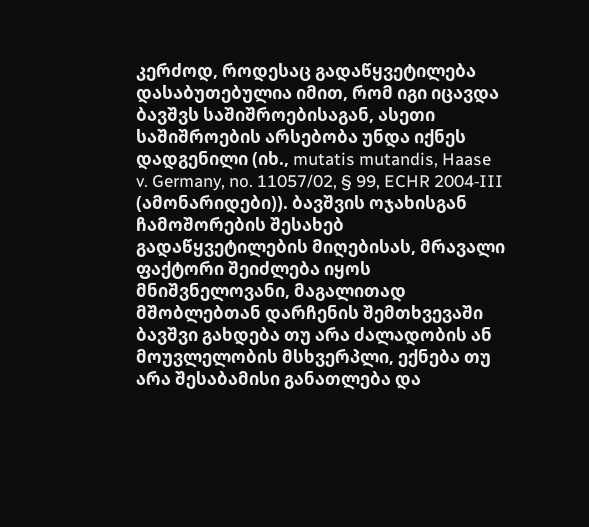კერძოდ, როდესაც გადაწყვეტილება დასაბუთებულია იმით, რომ იგი იცავდა ბავშვს საშიშროებისაგან, ასეთი საშიშროების არსებობა უნდა იქნეს დადგენილი (იხ., mutatis mutandis, Haase v. Germany, no. 11057/02, § 99, ECHR 2004‑III (ამონარიდები)). ბავშვის ოჯახისგან ჩამოშორების შესახებ გადაწყვეტილების მიღებისას, მრავალი ფაქტორი შეიძლება იყოს მნიშვნელოვანი, მაგალითად მშობლებთან დარჩენის შემთხვევაში ბავშვი გახდება თუ არა ძალადობის ან მოუვლელობის მსხვერპლი, ექნება თუ არა შესაბამისი განათლება და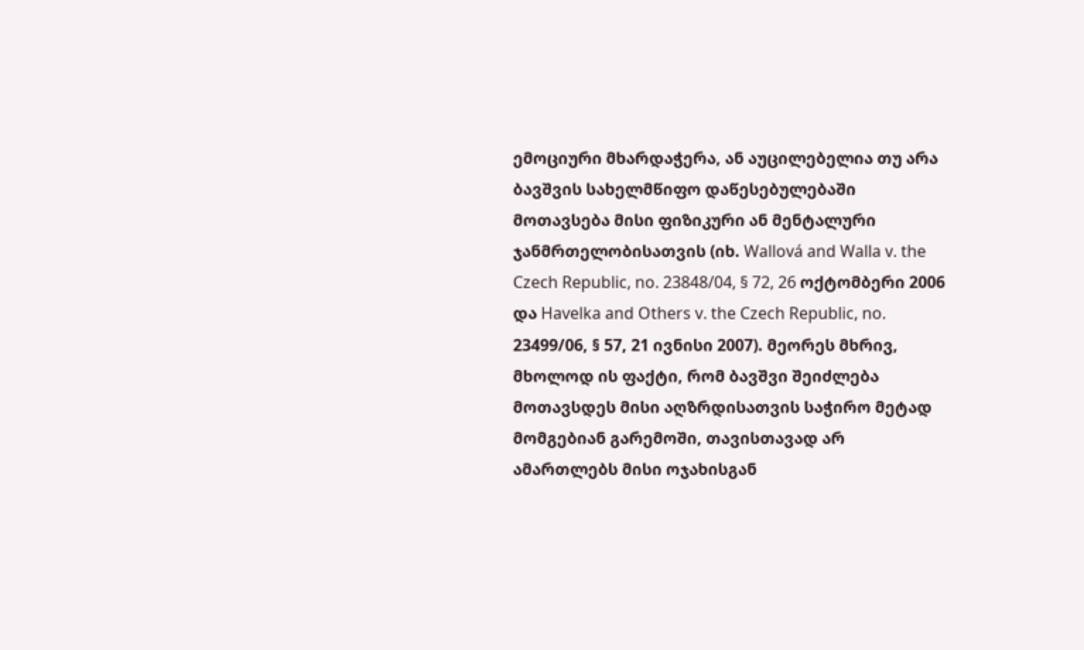ემოციური მხარდაჭერა, ან აუცილებელია თუ არა ბავშვის სახელმწიფო დაწესებულებაში მოთავსება მისი ფიზიკური ან მენტალური ჯანმრთელობისათვის (იხ. Wallová and Walla v. the Czech Republic, no. 23848/04, § 72, 26 ოქტომბერი 2006 და Havelka and Others v. the Czech Republic, no. 23499/06, § 57, 21 ივნისი 2007). მეორეს მხრივ, მხოლოდ ის ფაქტი, რომ ბავშვი შეიძლება მოთავსდეს მისი აღზრდისათვის საჭირო მეტად მომგებიან გარემოში, თავისთავად არ ამართლებს მისი ოჯახისგან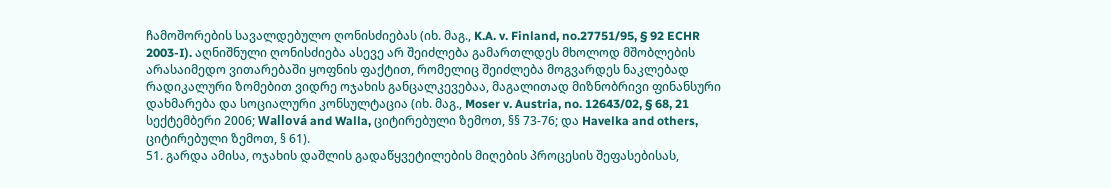ჩამოშორების სავალდებულო ღონისძიებას (იხ. მაგ., K.A. v. Finland, no.27751/95, § 92 ECHR 2003-I). აღნიშნული ღონისძიება ასევე არ შეიძლება გამართლდეს მხოლოდ მშობლების არასაიმედო ვითარებაში ყოფნის ფაქტით, რომელიც შეიძლება მოგვარდეს ნაკლებად რადიკალური ზომებით ვიდრე ოჯახის განცალკევებაა, მაგალითად მიზნობრივი ფინანსური დახმარება და სოციალური კონსულტაცია (იხ. მაგ., Moser v. Austria, no. 12643/02, § 68, 21 სექტემბერი 2006; Wallová and Walla, ციტირებული ზემოთ, §§ 73-76; და Havelka and others, ციტირებული ზემოთ, § 61).
51. გარდა ამისა, ოჯახის დაშლის გადაწყვეტილების მიღების პროცესის შეფასებისას,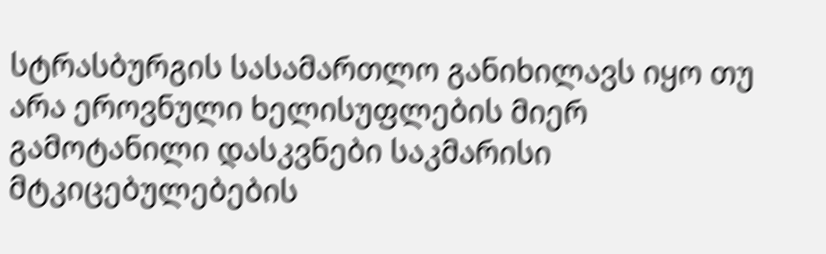სტრასბურგის სასამართლო განიხილავს იყო თუ არა ეროვნული ხელისუფლების მიერ გამოტანილი დასკვნები საკმარისი მტკიცებულებების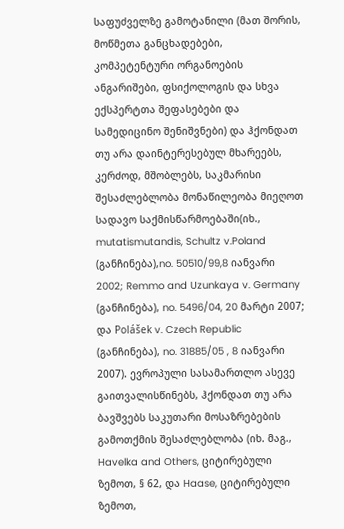საფუძველზე გამოტანილი (მათ შორის, მოწმეთა განცხადებები, კომპეტენტური ორგანოების ანგარიშები, ფსიქოლოგის და სხვა ექსპერტთა შეფასებები და სამედიცინო შენიშვნები) და ჰქონდათ თუ არა დაინტერესებულ მხარეებს, კერძოდ, მშობლებს, საკმარისი შესაძლებლობა მონაწილეობა მიეღოთ სადავო საქმისწარმოებაში(იხ., mutatismutandis, Schultz v.Poland (განჩინება),no. 50510/99,8 იანვარი 2002; Remmo and Uzunkaya v. Germany (განჩინება), no. 5496/04, 20 მარტი 2007; და Polášek v. Czech Republic (განჩინება), no. 31885/05 , 8 იანვარი 2007). ევროპული სასამართლო ასევე გაითვალისწინებს, ჰქონდათ თუ არა ბავშვებს საკუთარი მოსაზრებების გამოთქმის შესაძლებლობა (იხ. მაგ., Havelka and Others, ციტირებული ზემოთ, § 62, და Haase, ციტირებული ზემოთ,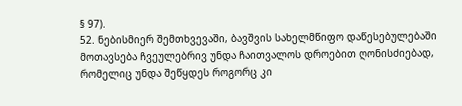§ 97).
52. ნებისმიერ შემთხვევაში, ბავშვის სახელმწიფო დაწესებულებაში მოთავსება ჩვეულებრივ უნდა ჩაითვალოს დროებით ღონისძიებად, რომელიც უნდა შეწყდეს როგორც კი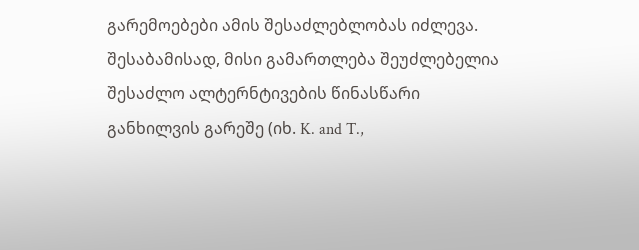გარემოებები ამის შესაძლებლობას იძლევა. შესაბამისად, მისი გამართლება შეუძლებელია შესაძლო ალტერნტივების წინასწარი განხილვის გარეშე (იხ. K. and T.,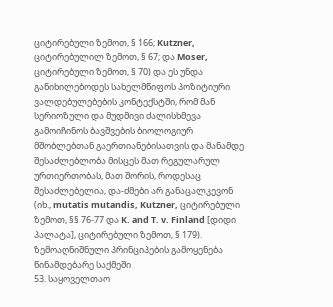ციტირებული ზემოთ, § 166; Kutzner, ციტირებულილ ზემოთ, § 67; და Moser, ციტირებული ზემოთ, § 70) და ეს უნდა განიხილებოდეს სახელმწიფოს პოზიტიური ვალდებულებების კონტექსტში, რომ მან სერიოზული და მუდმივი ძალისხმევა გამოიჩინოს ბავშვების ბიოლოგიურ მშობლებთან გაერთიანებისათვის და მანამდე შესაძლებლობა მისცეს მათ რეგულარულ ურთიერთობას, მათ შორის, როდესაც შესაძლებელია, და-ძმები არ განაცალკევონ (იხ., mutatis mutandis, Kutzner, ციტირებული ზემოთ, §§ 76-77 და K. and T. v. Finland [დიდი პალატა], ციტირებული ზემოთ, § 179).
ზემოაღნიშნული პრინციპების გამოყენება წინამდებარე საქმეში
53. საყოველთაო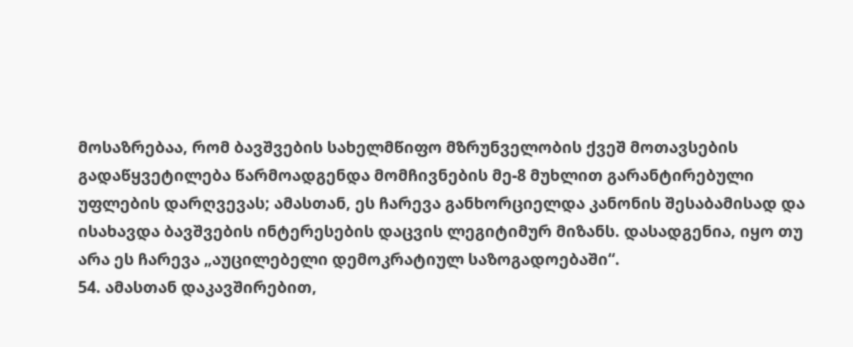მოსაზრებაა, რომ ბავშვების სახელმწიფო მზრუნველობის ქვეშ მოთავსების გადაწყვეტილება წარმოადგენდა მომჩივნების მე-8 მუხლით გარანტირებული უფლების დარღვევას; ამასთან, ეს ჩარევა განხორციელდა კანონის შესაბამისად და ისახავდა ბავშვების ინტერესების დაცვის ლეგიტიმურ მიზანს. დასადგენია, იყო თუ არა ეს ჩარევა „აუცილებელი დემოკრატიულ საზოგადოებაში“.
54. ამასთან დაკავშირებით,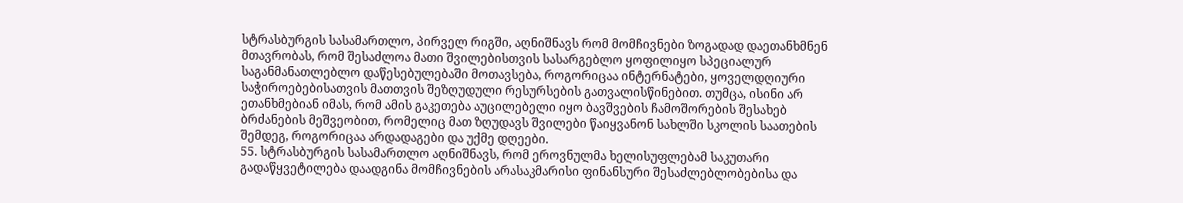სტრასბურგის სასამართლო, პირველ რიგში, აღნიშნავს რომ მომჩივნები ზოგადად დაეთანხმნენ მთავრობას, რომ შესაძლოა მათი შვილებისთვის სასარგებლო ყოფილიყო სპეციალურ საგანმანათლებლო დაწესებულებაში მოთავსება, როგორიცაა ინტერნატები, ყოველდღიური საჭიროებებისათვის მათთვის შეზღუდული რესურსების გათვალისწინებით. თუმცა, ისინი არ ეთანხმებიან იმას, რომ ამის გაკეთება აუცილებელი იყო ბავშვების ჩამოშორების შესახებ ბრძანების მეშვეობით, რომელიც მათ ზღუდავს შვილები წაიყვანონ სახლში სკოლის საათების შემდეგ, როგორიცაა არდადაგები და უქმე დღეები.
55. სტრასბურგის სასამართლო აღნიშნავს, რომ ეროვნულმა ხელისუფლებამ საკუთარი გადაწყვეტილება დაადგინა მომჩივნების არასაკმარისი ფინანსური შესაძლებლობებისა და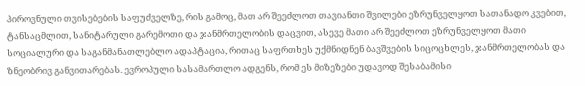პიროვნული თვისებების საფუძველზე, რის გამოც, მათ არ შეეძლოთ თავიანთი შვილები ეზრუნველყოთ სათანადო კვებით, ტანსაცმლით, სანიტარული გარემოთი და ჯანმრთელობის დაცვით, ასევე მათი არ შეეძლოთ ეზრუნველყოთ მათი სოციალური და საგანმანათლებლო ადაპტაცია, რითაც საფრთხეს უქმნიდნენ ბავშვების სიცოცხლეს, ჯანმრთელობას და ზნეობრივ განვითარებას. ევროპული სასამართლო ადგენს, რომ ეს მიზეზები უდავოდ შესაბამისი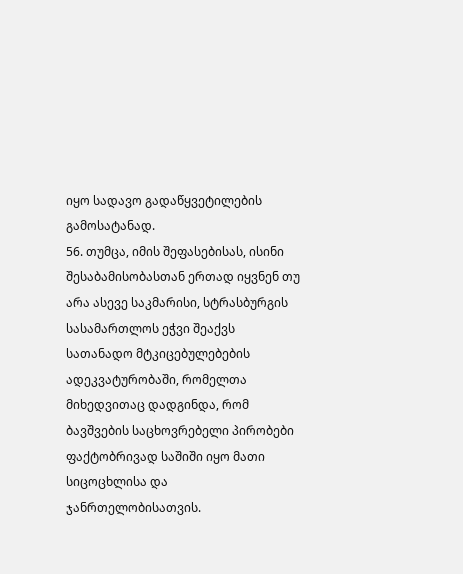იყო სადავო გადაწყვეტილების გამოსატანად.
56. თუმცა, იმის შეფასებისას, ისინი შესაბამისობასთან ერთად იყვნენ თუ არა ასევე საკმარისი, სტრასბურგის სასამართლოს ეჭვი შეაქვს სათანადო მტკიცებულებების ადეკვატურობაში, რომელთა მიხედვითაც დადგინდა, რომ ბავშვების საცხოვრებელი პირობები ფაქტობრივად საშიში იყო მათი სიცოცხლისა და ჯანრთელობისათვის.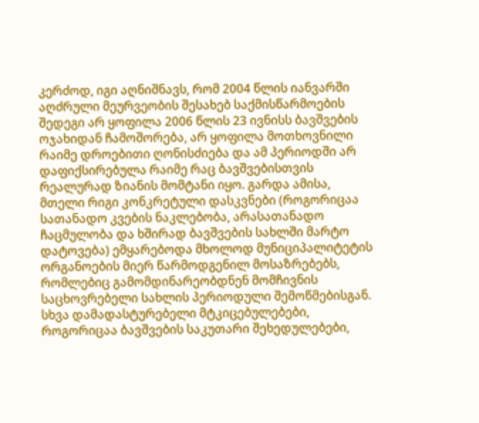კერძოდ, იგი აღნიშნავს, რომ 2004 წლის იანვარში აღძრული მეურვეობის შესახებ საქმისწარმოების შედეგი არ ყოფილა 2006 წლის 23 ივნისს ბავშვების ოჯახიდან ჩამოშორება, არ ყოფილა მოთხოვნილი რაიმე დროებითი ღონისძიება და ამ პერიოდში არ დაფიქსირებულა რაიმე რაც ბავშვებისთვის რეალურად ზიანის მომტანი იყო. გარდა ამისა, მთელი რიგი კონკრეტული დასკვნები (როგორიცაა სათანადო კვების ნაკლებობა, არასათანადო ჩაცმულობა და ხშირად ბავშვების სახლში მარტო დატოვება) ემყარებოდა მხოლოდ მუნიციპალიტეტის ორგანოების მიერ წარმოდგენილ მოსაზრებებს, რომლებიც გამომდინარეობდნენ მომჩივნის საცხოვრებელი სახლის პერიოდული შემოწმებისგან. სხვა დამადასტურებელი მტკიცებულებები, როგორიცაა ბავშვების საკუთარი შეხედულებები,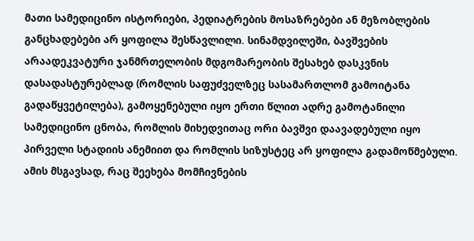მათი სამედიცინო ისტორიები, პედიატრების მოსაზრებები ან მეზობლების განცხადებები არ ყოფილა შესწავლილი. სინამდვილეში, ბავშვების არაადეკვატური ჯანმრთელობის მდგომარეობის შესახებ დასკვნის დასადასტურებლად (რომლის საფუძველზეც სასამართლომ გამოიტანა გადაწყვეტილება), გამოყენებული იყო ერთი წლით ადრე გამოტანილი სამედიცინო ცნობა, რომლის მიხედვითაც ორი ბავშვი დაავადებული იყო პირველი სტადიის ანემიით და რომლის სიზუსტეც არ ყოფილა გადამოწმებული. ამის მსგავსად, რაც შეეხება მომჩივნების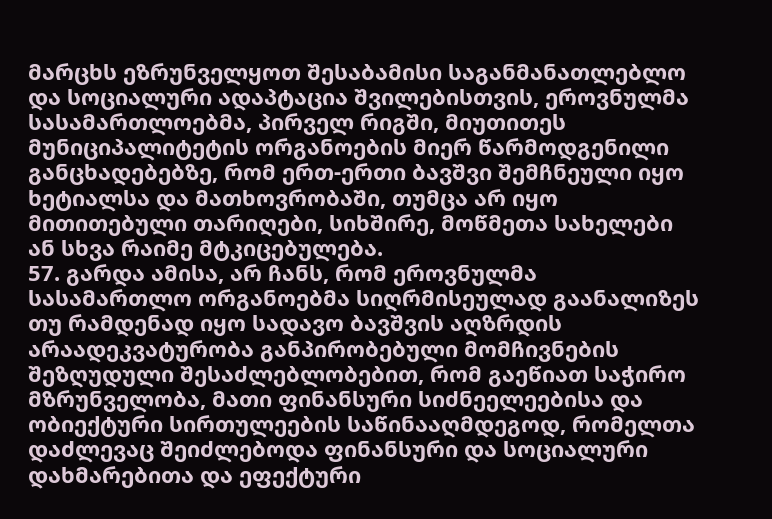მარცხს ეზრუნველყოთ შესაბამისი საგანმანათლებლო და სოციალური ადაპტაცია შვილებისთვის, ეროვნულმა სასამართლოებმა, პირველ რიგში, მიუთითეს მუნიციპალიტეტის ორგანოების მიერ წარმოდგენილი განცხადებებზე, რომ ერთ-ერთი ბავშვი შემჩნეული იყო ხეტიალსა და მათხოვრობაში, თუმცა არ იყო მითითებული თარიღები, სიხშირე, მოწმეთა სახელები ან სხვა რაიმე მტკიცებულება.
57. გარდა ამისა, არ ჩანს, რომ ეროვნულმა სასამართლო ორგანოებმა სიღრმისეულად გაანალიზეს თუ რამდენად იყო სადავო ბავშვის აღზრდის არაადეკვატურობა განპირობებული მომჩივნების შეზღუდული შესაძლებლობებით, რომ გაეწიათ საჭირო მზრუნველობა, მათი ფინანსური სიძნეელეებისა და ობიექტური სირთულეების საწინააღმდეგოდ, რომელთა დაძლევაც შეიძლებოდა ფინანსური და სოციალური დახმარებითა და ეფექტური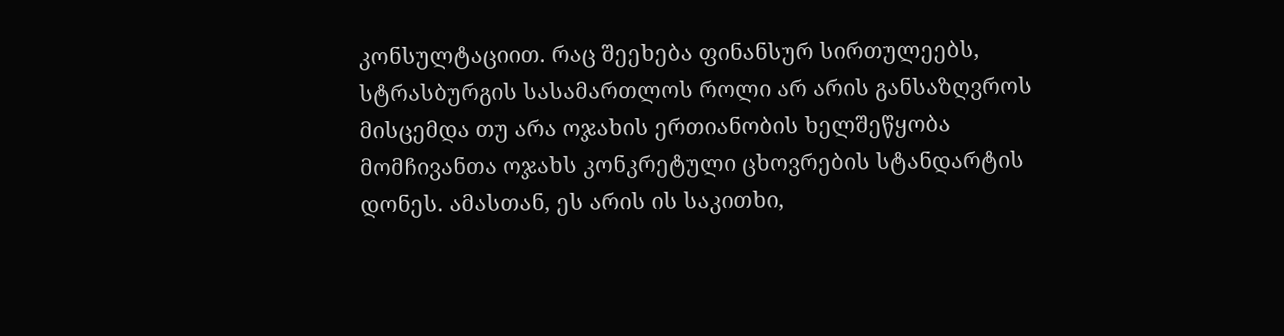კონსულტაციით. რაც შეეხება ფინანსურ სირთულეებს, სტრასბურგის სასამართლოს როლი არ არის განსაზღვროს მისცემდა თუ არა ოჯახის ერთიანობის ხელშეწყობა მომჩივანთა ოჯახს კონკრეტული ცხოვრების სტანდარტის დონეს. ამასთან, ეს არის ის საკითხი,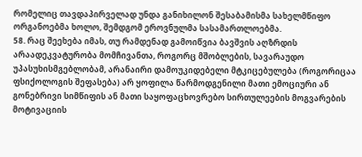რომელიც თავდაპირველად უნდა განიხილონ შესაბამისმა სახელმწიფო ორგანოებმა ხოლო, შემდგომ ეროვნულმა სასამართლოებმა.
58. რაც შეეხება იმას, თუ რამდენად გამოიწვია ბავშვის აღზრდის არაადეკვატურობა მომჩივანთა, როგორც მშობლების, სავარაუდო უპასუხისმგებლობამ, არანაირი დამოუკიდებელი მტკიცებულება (როგორიცაა ფსიქოლოგის შეფასება) არ ყოფილა წარმოდგენილი მათი ემოციური ან გონებრივი სიმწიფის ან მათი საყოფაცხოვრებო სირთულეების მოგვარების მოტივაციის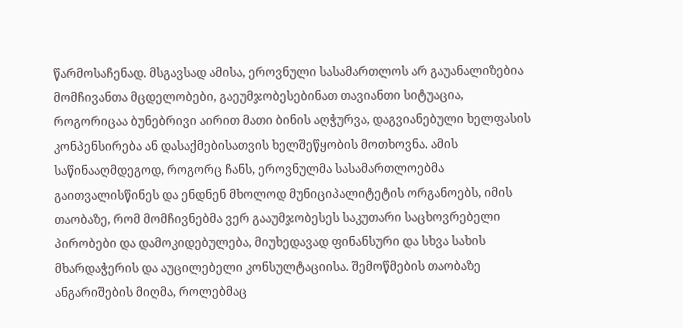წარმოსაჩენად. მსგავსად ამისა, ეროვნული სასამართლოს არ გაუანალიზებია მომჩივანთა მცდელობები, გაეუმჯობესებინათ თავიანთი სიტუაცია, როგორიცაა ბუნებრივი აირით მათი ბინის აღჭურვა, დაგვიანებული ხელფასის კონპენსირება ან დასაქმებისათვის ხელშეწყობის მოთხოვნა. ამის საწინააღმდეგოდ, როგორც ჩანს, ეროვნულმა სასამართლოებმა გაითვალისწინეს და ენდნენ მხოლოდ მუნიციპალიტეტის ორგანოებს, იმის თაობაზე, რომ მომჩივნებმა ვერ გააუმჯობესეს საკუთარი საცხოვრებელი პირობები და დამოკიდებულება, მიუხედავად ფინანსური და სხვა სახის მხარდაჭერის და აუცილებელი კონსულტაციისა. შემოწმების თაობაზე ანგარიშების მიღმა, როლებმაც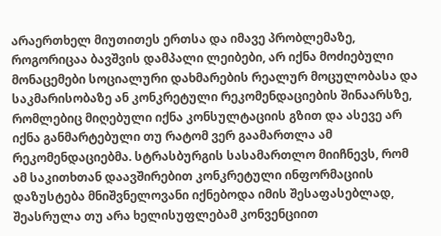არაერთხელ მიუთითეს ერთსა და იმავე პრობლემაზე, როგორიცაა ბავშვის დამპალი ლეიბები, არ იქნა მოძიებული მონაცემები სოციალური დახმარების რეალურ მოცულობასა და საკმარისობაზე ან კონკრეტული რეკომენდაციების შინაარსზე, რომლებიც მიღებული იქნა კონსულტაციის გზით და ასევე არ იქნა განმარტებული თუ რატომ ვერ გაამართლა ამ რეკომენდაციებმა. სტრასბურგის სასამართლო მიიჩნევს, რომ ამ საკითხთან დაავშირებით კონკრეტული ინფორმაციის დაზუსტება მნიშვნელოვანი იქნებოდა იმის შესაფასებლად, შეასრულა თუ არა ხელისუფლებამ კონვენციით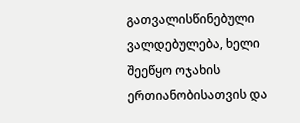გათვალისწინებული ვალდებულება, ხელი შეეწყო ოჯახის ერთიანობისათვის და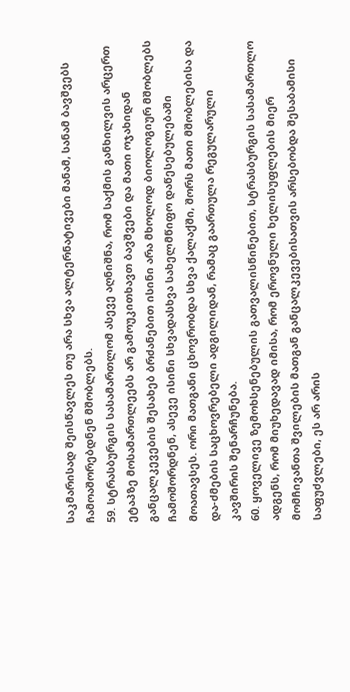საკმარისად შეისწავლეს თუ არა სხვა ალტერნატივები მანამ, სანამ ბავშვებს ჩამოაშორებდნენ მშობლებს.
59. სტრასბურგის სასამართლომ ასევე აღნიშნა, რომ საქმის განხილვის არცერთ ეტაპზე მოსამართლეებს არ გამოუკითხავთ ბავშვები და მათი ოჯახიდან განცალკევების შესახებ ბრძანებით ისინი არა მხოლოდ ბიოლოგიურ მშობლებს ჩამოშორდნენ, ასევე ისინი სხვადასხვა სახელმწიფო დაწესებულებაში მოათავსეს. ორი მათგანი ცხოვრობდა სხვა ქალაქში, შორს მათი მშობლებისა და და-ძმების საცხოვრებელი ადგილიდან, რამაც გაართულა რეგულარული კავშირის შენარჩუნება.
60. ყოველივე ზემოხსენებულის გათვალისწინებით, სტრასბურგის სასამართლო ადგენს, რომ მიუხედავად იმისა, რომ ეროვნული ხელისუფლების მიერ მომჩივანთა შვილების მათგან განცალკევებისათვის არსებობდა შესაბამისი საფუძვლები, ეს არ არის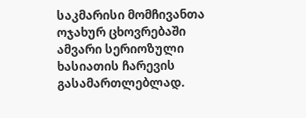საკმარისი მომჩივანთა ოჯახურ ცხოვრებაში ამვარი სერიოზული ხასიათის ჩარევის გასამართლებლად.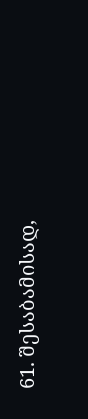61. შესაბამისად,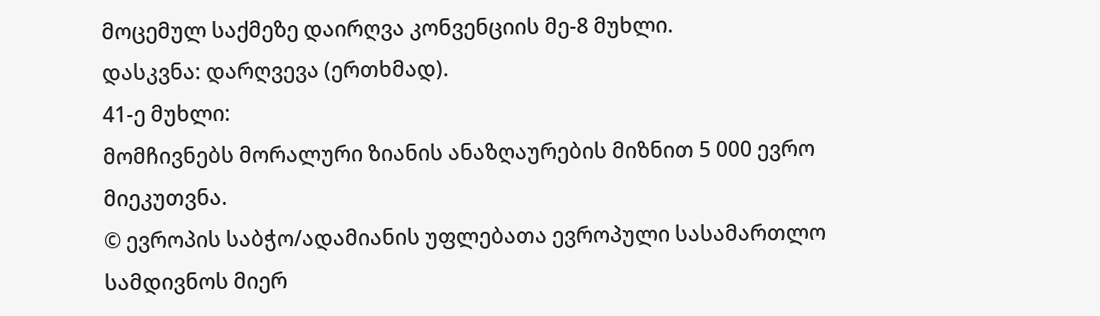მოცემულ საქმეზე დაირღვა კონვენციის მე-8 მუხლი.
დასკვნა: დარღვევა (ერთხმად).
41-ე მუხლი:
მომჩივნებს მორალური ზიანის ანაზღაურების მიზნით 5 000 ევრო მიეკუთვნა.
© ევროპის საბჭო/ადამიანის უფლებათა ევროპული სასამართლო სამდივნოს მიერ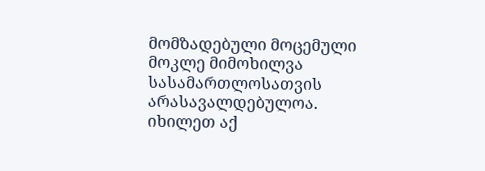მომზადებული მოცემული მოკლე მიმოხილვა სასამართლოსათვის არასავალდებულოა.
იხილეთ აქ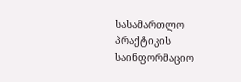სასამართლო პრაქტიკის საინფორმაციო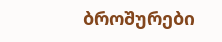ბროშურები